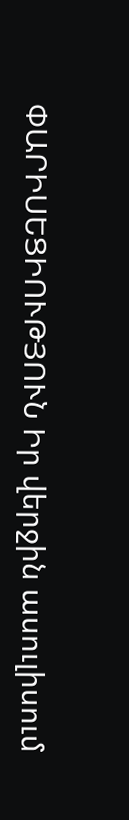ՓԱՐԻՍԵՑԻՈՒԹՅՈՒՆ Իր վերջին ասուլիսում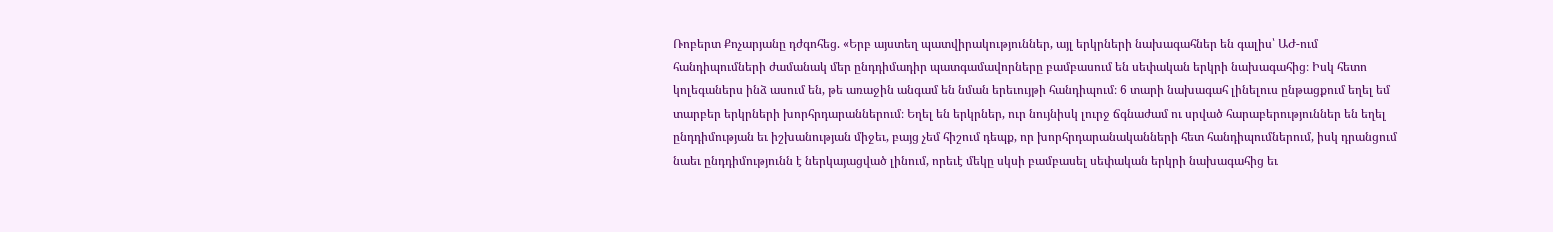Ռոբերտ Քոչարյանը դժգոհեց. «Երբ այստեղ պատվիրակություններ, այլ երկրների նախագահներ են գալիս՝ ԱԺ-ում հանդիպումների ժամանակ մեր ընդդիմադիր պատգամավորները բամբասում են սեփական երկրի նախագահից։ Իսկ հետո կոլեգաներս ինձ ասում են, թե առաջին անգամ են նման երեւույթի հանդիպում։ 6 տարի նախագահ լինելուս ընթացքում եղել եմ տարբեր երկրների խորհրդարաններում։ Եղել են երկրներ, ուր նույնիսկ լուրջ ճգնաժամ ու սրված հարաբերություններ են եղել ընդդիմության եւ իշխանության միջեւ, բայց չեմ հիշում դեպք, որ խորհրդարանականների հետ հանդիպումներում, իսկ դրանցում նաեւ ընդդիմությունն է ներկայացված լինում, որեւէ մեկը սկսի բամբասել սեփական երկրի նախագահից եւ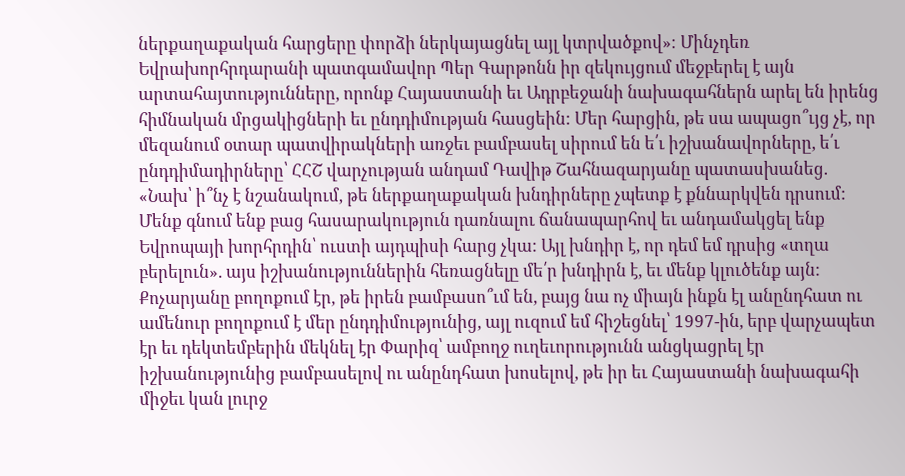ներքաղաքական հարցերը փորձի ներկայացնել այլ կտրվածքով»։ Մինչդեռ Եվրախորհրդարանի պատգամավոր Պեր Գարթոնն իր զեկույցում մեջբերել է այն արտահայտությունները, որոնք Հայաստանի եւ Ադրբեջանի նախագահներն արել են իրենց հիմնական մրցակիցների եւ ընդդիմության հասցեին: Մեր հարցին, թե սա ապացո՞ւյց չէ, որ մեզանում օտար պատվիրակների առջեւ բամբասել սիրում են ե՛ւ իշխանավորները, ե՛ւ ընդդիմադիրները՝ ՀՀՇ վարչության անդամ Դավիթ Շահնազարյանը պատասխանեց. «Նախ՝ ի՞նչ է նշանակում, թե ներքաղաքական խնդիրները չպետք է քննարկվեն դրսում: Մենք գնում ենք բաց հասարակություն դառնալու ճանապարհով եւ անդամակցել ենք Եվրոպայի խորհրդին՝ ուստի այդպիսի հարց չկա: Այլ խնդիր է, որ դեմ եմ դրսից «տղա բերելուն». այս իշխանություններին հեռացնելը մե՛ր խնդիրն է, եւ մենք կլուծենք այն: Քոչարյանը բողոքում էր, թե իրեն բամբասո՞ւմ են, բայց նա ոչ միայն ինքն էլ անընդհատ ու ամենուր բողոքում է մեր ընդդիմությունից, այլ ուզում եմ հիշեցնել՝ 1997-ին, երբ վարչապետ էր եւ դեկտեմբերին մեկնել էր Փարիզ՝ ամբողջ ուղեւորությունն անցկացրել էր իշխանությունից բամբասելով ու անընդհատ խոսելով, թե իր եւ Հայաստանի նախագահի միջեւ կան լուրջ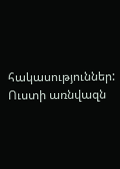հակասություններ: Ուստի առնվազն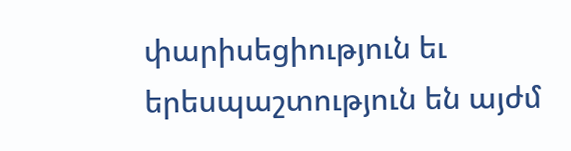փարիսեցիություն եւ երեսպաշտություն են այժմ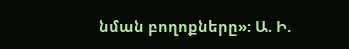նման բողոքները»: Ա. Ի.